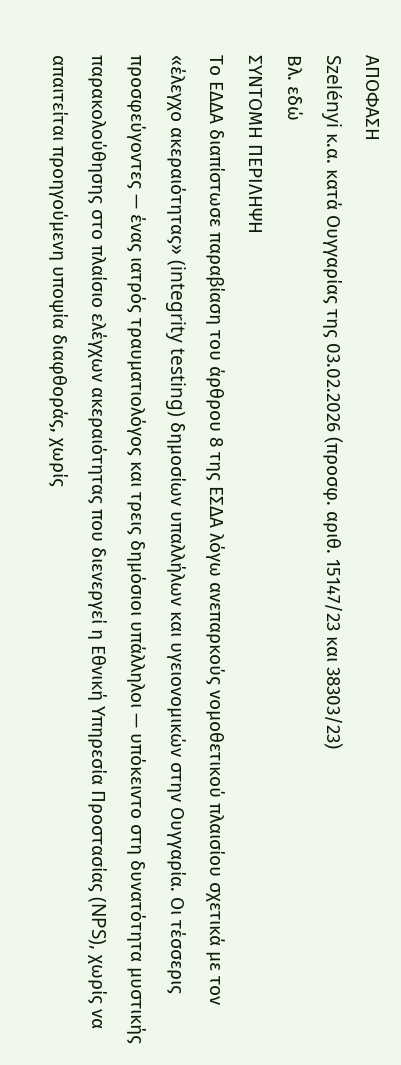ΑΠΟΦΑΣΗ
Szelényi κ.α. κατά Ουγγαρίας της 03.02.2026 (προσφ. αριθ. 15147/23 και 38303/23)
Βλ. εδώ
ΣΥΝΤΟΜΗ ΠΕΡΙΛΗΨΗ
Το ΕΔΔΑ διαπίστωσε παραβίαση του άρθρου 8 της ΕΣΔΑ λόγω ανεπαρκούς νομοθετικού πλαισίου σχετικά με τον «έλεγχο ακεραιότητας» (integrity testing) δημοσίων υπαλλήλων και υγειονομικών στην Ουγγαρία. Οι τέσσερις προσφεύγοντες — ένας ιατρός τραυματιολόγος και τρεις δημόσιοι υπάλληλοι — υπόκειντο στη δυνατότητα μυστικής παρακολούθησης στο πλαίσιο ελέγχων ακεραιότητας που διενεργεί η Εθνική Υπηρεσία Προστασίας (NPS), χωρίς να απαιτείται προηγούμενη υποψία διαφθοράς, χωρίς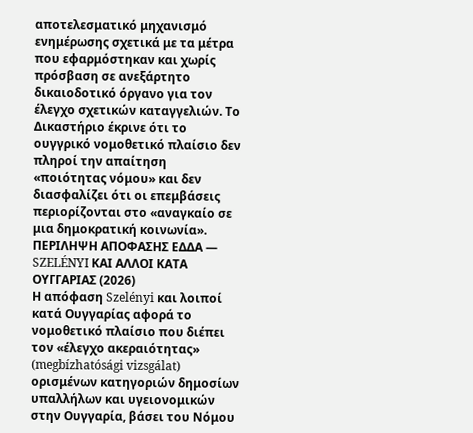αποτελεσματικό μηχανισμό ενημέρωσης σχετικά με τα μέτρα που εφαρμόστηκαν και χωρίς πρόσβαση σε ανεξάρτητο δικαιοδοτικό όργανο για τον έλεγχο σχετικών καταγγελιών. Το Δικαστήριο έκρινε ότι το ουγγρικό νομοθετικό πλαίσιο δεν πληροί την απαίτηση «ποιότητας νόμου» και δεν διασφαλίζει ότι οι επεμβάσεις περιορίζονται στο «αναγκαίο σε μια δημοκρατική κοινωνία».
ΠΕΡΙΛΗΨΗ ΑΠΟΦΑΣΗΣ ΕΔΔΑ — SZELÉNYI ΚΑΙ ΑΛΛΟΙ ΚΑΤΑ ΟΥΓΓΑΡΙΑΣ (2026)
Η απόφαση Szelényi και λοιποί κατά Ουγγαρίας αφορά το νομοθετικό πλαίσιο που διέπει τον «έλεγχο ακεραιότητας» (megbízhatósági vizsgálat) ορισμένων κατηγοριών δημοσίων υπαλλήλων και υγειονομικών στην Ουγγαρία, βάσει του Νόμου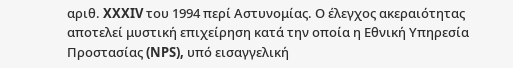αριθ. XXXIV του 1994 περί Αστυνομίας. Ο έλεγχος ακεραιότητας αποτελεί μυστική επιχείρηση κατά την οποία η Εθνική Υπηρεσία Προστασίας (NPS), υπό εισαγγελική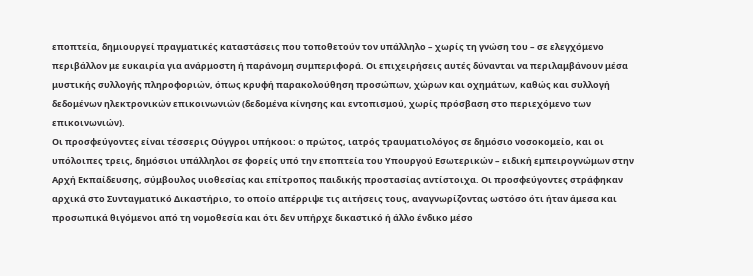εποπτεία, δημιουργεί πραγματικές καταστάσεις που τοποθετούν τον υπάλληλο – χωρίς τη γνώση του – σε ελεγχόμενο περιβάλλον με ευκαιρία για ανάρμοστη ή παράνομη συμπεριφορά. Οι επιχειρήσεις αυτές δύνανται να περιλαμβάνουν μέσα μυστικής συλλογής πληροφοριών, όπως κρυφή παρακολούθηση προσώπων, χώρων και οχημάτων, καθώς και συλλογή δεδομένων ηλεκτρονικών επικοινωνιών (δεδομένα κίνησης και εντοπισμού, χωρίς πρόσβαση στο περιεχόμενο των επικοινωνιών).
Οι προσφεύγοντες είναι τέσσερις Ούγγροι υπήκοοι: ο πρώτος, ιατρός τραυματιολόγος σε δημόσιο νοσοκομείο, και οι υπόλοιπες τρεις, δημόσιοι υπάλληλοι σε φορείς υπό την εποπτεία του Υπουργού Εσωτερικών – ειδική εμπειρογνώμων στην Αρχή Εκπαίδευσης, σύμβουλος υιοθεσίας και επίτροπος παιδικής προστασίας αντίστοιχα. Οι προσφεύγοντες στράφηκαν αρχικά στο Συνταγματικό Δικαστήριο, το οποίο απέρριψε τις αιτήσεις τους, αναγνωρίζοντας ωστόσο ότι ήταν άμεσα και προσωπικά θιγόμενοι από τη νομοθεσία και ότι δεν υπήρχε δικαστικό ή άλλο ένδικο μέσο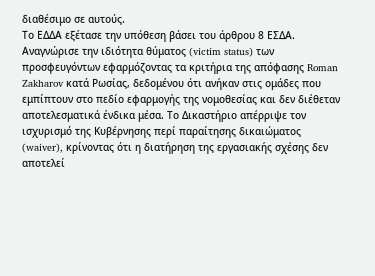διαθέσιμο σε αυτούς.
Το ΕΔΔΑ εξέτασε την υπόθεση βάσει του άρθρου 8 ΕΣΔΑ. Αναγνώρισε την ιδιότητα θύματος (victim status) των προσφευγόντων εφαρμόζοντας τα κριτήρια της απόφασης Roman Zakharov κατά Ρωσίας, δεδομένου ότι ανήκαν στις ομάδες που εμπίπτουν στο πεδίο εφαρμογής της νομοθεσίας και δεν διέθεταν αποτελεσματικά ένδικα μέσα. Το Δικαστήριο απέρριψε τον ισχυρισμό της Κυβέρνησης περί παραίτησης δικαιώματος (waiver), κρίνοντας ότι η διατήρηση της εργασιακής σχέσης δεν αποτελεί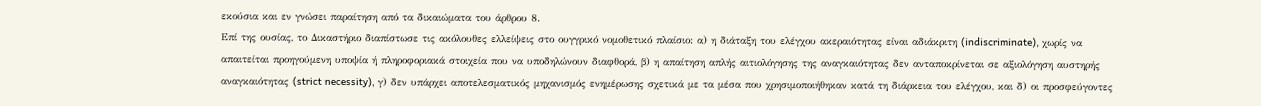εκούσια και εν γνώσει παραίτηση από τα δικαιώματα του άρθρου 8.
Επί της ουσίας, το Δικαστήριο διαπίστωσε τις ακόλουθες ελλείψεις στο ουγγρικό νομοθετικό πλαίσιο: α) η διάταξη του ελέγχου ακεραιότητας είναι αδιάκριτη (indiscriminate), χωρίς να απαιτείται προηγούμενη υποψία ή πληροφοριακά στοιχεία που να υποδηλώνουν διαφθορά, β) η απαίτηση απλής αιτιολόγησης της αναγκαιότητας δεν ανταποκρίνεται σε αξιολόγηση αυστηρής αναγκαιότητας (strict necessity), γ) δεν υπάρχει αποτελεσματικός μηχανισμός ενημέρωσης σχετικά με τα μέσα που χρησιμοποιήθηκαν κατά τη διάρκεια του ελέγχου, και δ) οι προσφεύγοντες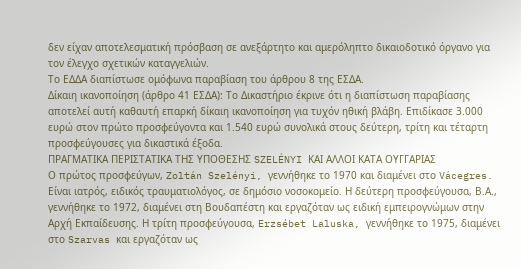δεν είχαν αποτελεσματική πρόσβαση σε ανεξάρτητο και αμερόληπτο δικαιοδοτικό όργανο για τον έλεγχο σχετικών καταγγελιών.
Το ΕΔΔΑ διαπίστωσε ομόφωνα παραβίαση του άρθρου 8 της ΕΣΔΑ.
Δίκαιη ικανοποίηση (άρθρο 41 ΕΣΔΑ): Το Δικαστήριο έκρινε ότι η διαπίστωση παραβίασης αποτελεί αυτή καθαυτή επαρκή δίκαιη ικανοποίηση για τυχόν ηθική βλάβη. Επιδίκασε 3.000 ευρώ στον πρώτο προσφεύγοντα και 1.540 ευρώ συνολικά στους δεύτερη, τρίτη και τέταρτη προσφεύγουσες για δικαστικά έξοδα.
ΠΡΑΓΜΑΤΙΚΑ ΠΕΡΙΣΤΑΤΙΚΑ ΤΗΣ ΥΠΟΘΕΣΗΣ SZELÉNYI ΚΑΙ ΑΛΛΟΙ ΚΑΤΑ ΟΥΓΓΑΡΙΑΣ
Ο πρώτος προσφεύγων, Zoltán Szelényi, γεννήθηκε το 1970 και διαμένει στο Vácegres. Είναι ιατρός, ειδικός τραυματιολόγος, σε δημόσιο νοσοκομείο. Η δεύτερη προσφεύγουσα, Β.Α., γεννήθηκε το 1972, διαμένει στη Βουδαπέστη και εργαζόταν ως ειδική εμπειρογνώμων στην Αρχή Εκπαίδευσης. Η τρίτη προσφεύγουσα, Erzsébet Laluska, γεννήθηκε το 1975, διαμένει στο Szarvas και εργαζόταν ως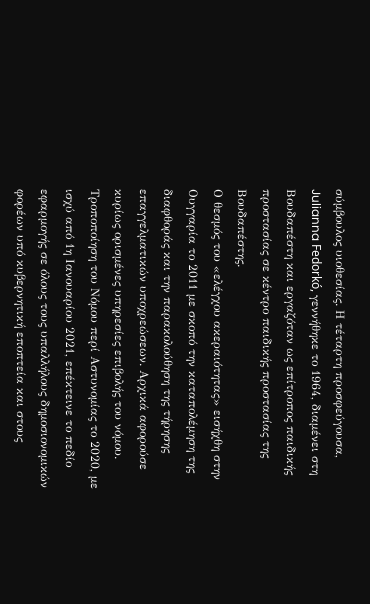σύμβουλος υιοθεσίας. Η τέταρτη προσφεύγουσα, Julianna Fedorkó, γεννήθηκε το 1964, διαμένει στη Βουδαπέστη και εργαζόταν ως επίτροπος παιδικής προστασίας σε κέντρο παιδικής προστασίας της Βουδαπέστης.
Ο θεσμός του «ελέγχου ακεραιότητας» εισήχθη στην Ουγγαρία το 2011 με σκοπό την καταπολέμηση της διαφθοράς και την παρακολούθηση της τήρησης επαγγελματικών υποχρεώσεων. Αρχικά αφορούσε κυρίως ορισμένες υπηρεσίες επιβολής του νόμου. Τροποποίηση του Νόμου περί Αστυνομίας το 2020, με ισχύ από 1η Ιανουαρίου 2021, επέκτεινε το πεδίο εφαρμογής σε όλους τους υπαλλήλους δημοσιονομικών φορέων υπό κυβερνητική εποπτεία και στους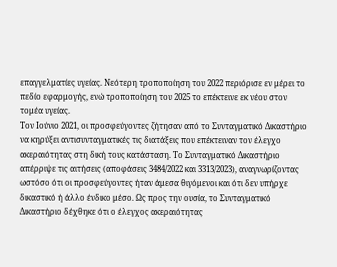επαγγελματίες υγείας. Νεότερη τροποποίηση του 2022 περιόρισε εν μέρει το πεδίο εφαρμογής, ενώ τροποποίηση του 2025 το επέκτεινε εκ νέου στον τομέα υγείας.
Τον Ιούνιο 2021, οι προσφεύγοντες ζήτησαν από το Συνταγματικό Δικαστήριο να κηρύξει αντισυνταγματικές τις διατάξεις που επέκτειναν τον έλεγχο ακεραιότητας στη δική τους κατάσταση. Το Συνταγματικό Δικαστήριο απέρριψε τις αιτήσεις (αποφάσεις 3484/2022 και 3313/2023), αναγνωρίζοντας ωστόσο ότι οι προσφεύγοντες ήταν άμεσα θιγόμενοι και ότι δεν υπήρχε δικαστικό ή άλλο ένδικο μέσο. Ως προς την ουσία, το Συνταγματικό Δικαστήριο δέχθηκε ότι ο έλεγχος ακεραιότητας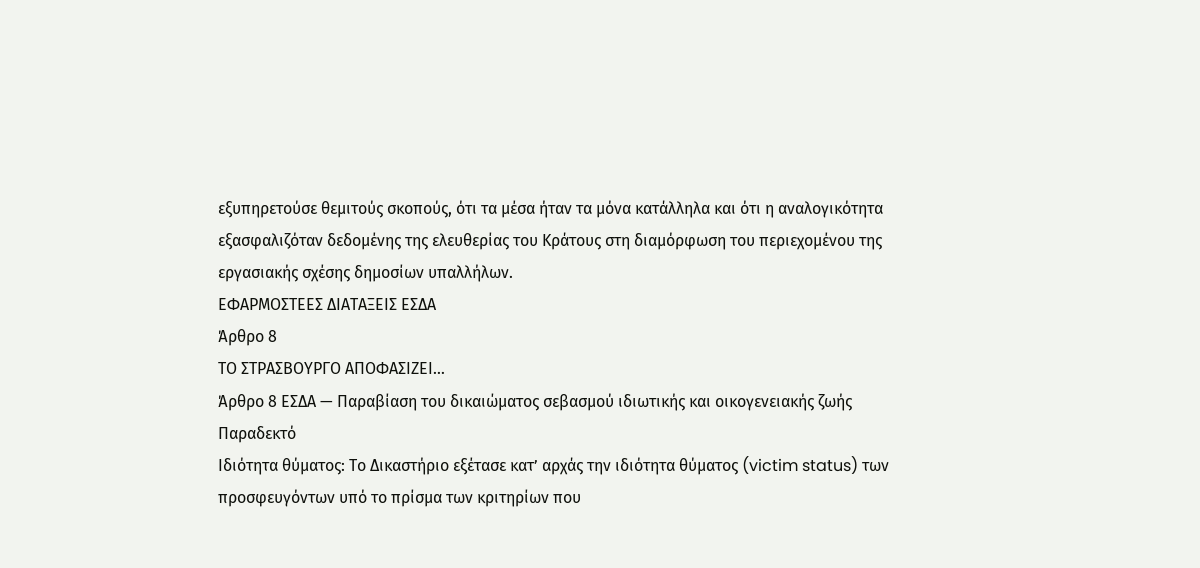εξυπηρετούσε θεμιτούς σκοπούς, ότι τα μέσα ήταν τα μόνα κατάλληλα και ότι η αναλογικότητα εξασφαλιζόταν δεδομένης της ελευθερίας του Κράτους στη διαμόρφωση του περιεχομένου της εργασιακής σχέσης δημοσίων υπαλλήλων.
ΕΦΑΡΜΟΣΤΕΕΣ ΔΙΑΤΑΞΕΙΣ ΕΣΔΑ
Άρθρο 8
ΤΟ ΣΤΡΑΣΒΟΥΡΓΟ ΑΠΟΦΑΣΙΖΕΙ…
Άρθρο 8 ΕΣΔΑ — Παραβίαση του δικαιώματος σεβασμού ιδιωτικής και οικογενειακής ζωής
Παραδεκτό
Ιδιότητα θύματος: Το Δικαστήριο εξέτασε κατ’ αρχάς την ιδιότητα θύματος (victim status) των προσφευγόντων υπό το πρίσμα των κριτηρίων που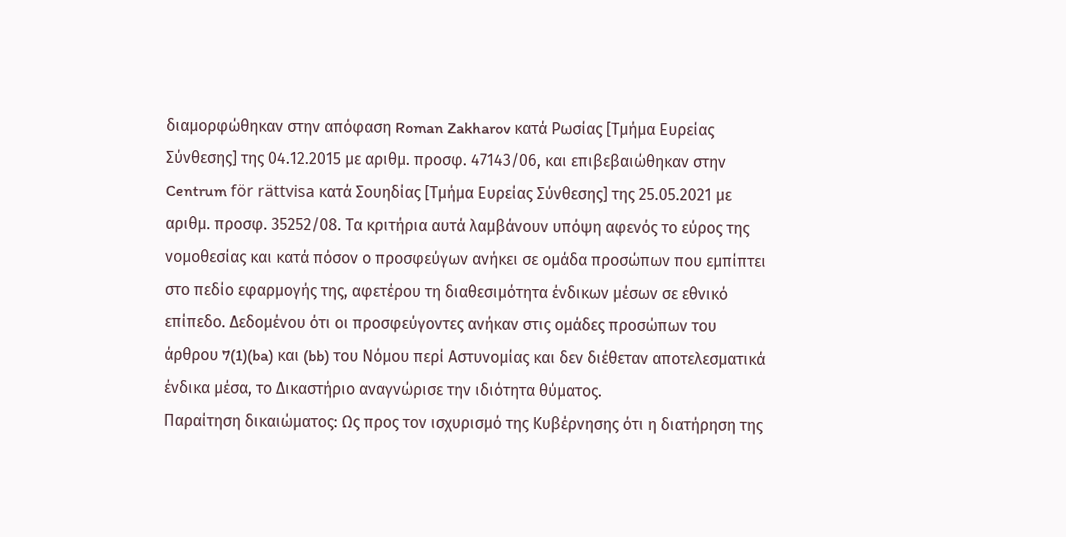διαμορφώθηκαν στην απόφαση Roman Zakharov κατά Ρωσίας [Τμήμα Ευρείας Σύνθεσης] της 04.12.2015 με αριθμ. προσφ. 47143/06, και επιβεβαιώθηκαν στην Centrum för rättvisa κατά Σουηδίας [Τμήμα Ευρείας Σύνθεσης] της 25.05.2021 με αριθμ. προσφ. 35252/08. Τα κριτήρια αυτά λαμβάνουν υπόψη αφενός το εύρος της νομοθεσίας και κατά πόσον ο προσφεύγων ανήκει σε ομάδα προσώπων που εμπίπτει στο πεδίο εφαρμογής της, αφετέρου τη διαθεσιμότητα ένδικων μέσων σε εθνικό επίπεδο. Δεδομένου ότι οι προσφεύγοντες ανήκαν στις ομάδες προσώπων του άρθρου 7(1)(ba) και (bb) του Νόμου περί Αστυνομίας και δεν διέθεταν αποτελεσματικά ένδικα μέσα, το Δικαστήριο αναγνώρισε την ιδιότητα θύματος.
Παραίτηση δικαιώματος: Ως προς τον ισχυρισμό της Κυβέρνησης ότι η διατήρηση της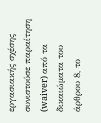εργασιακής σχέσης συνιστούσε παραίτηση (waiver) από τα δικαιώματα του άρθρου 8, το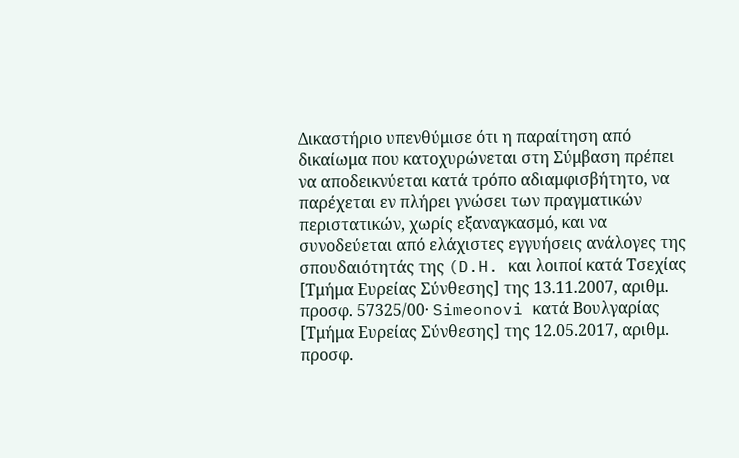Δικαστήριο υπενθύμισε ότι η παραίτηση από δικαίωμα που κατοχυρώνεται στη Σύμβαση πρέπει να αποδεικνύεται κατά τρόπο αδιαμφισβήτητο, να παρέχεται εν πλήρει γνώσει των πραγματικών περιστατικών, χωρίς εξαναγκασμό, και να συνοδεύεται από ελάχιστες εγγυήσεις ανάλογες της σπουδαιότητάς της (D.H. και λοιποί κατά Τσεχίας [Τμήμα Ευρείας Σύνθεσης] της 13.11.2007, αριθμ. προσφ. 57325/00· Simeonovi κατά Βουλγαρίας [Τμήμα Ευρείας Σύνθεσης] της 12.05.2017, αριθμ. προσφ.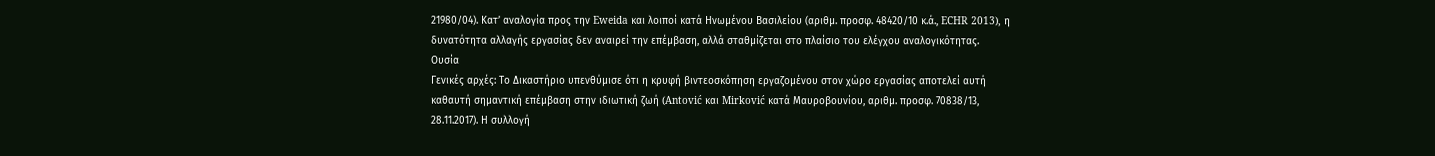21980/04). Κατ’ αναλογία προς την Eweida και λοιποί κατά Ηνωμένου Βασιλείου (αριθμ. προσφ. 48420/10 κ.ά., ECHR 2013), η δυνατότητα αλλαγής εργασίας δεν αναιρεί την επέμβαση, αλλά σταθμίζεται στο πλαίσιο του ελέγχου αναλογικότητας.
Ουσία
Γενικές αρχές: Το Δικαστήριο υπενθύμισε ότι η κρυφή βιντεοσκόπηση εργαζομένου στον χώρο εργασίας αποτελεί αυτή καθαυτή σημαντική επέμβαση στην ιδιωτική ζωή (Antović και Mirković κατά Μαυροβουνίου, αριθμ. προσφ. 70838/13, 28.11.2017). Η συλλογή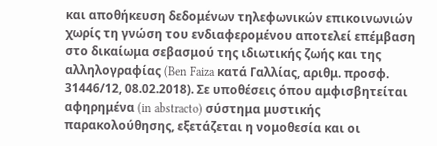και αποθήκευση δεδομένων τηλεφωνικών επικοινωνιών χωρίς τη γνώση του ενδιαφερομένου αποτελεί επέμβαση στο δικαίωμα σεβασμού της ιδιωτικής ζωής και της αλληλογραφίας (Ben Faiza κατά Γαλλίας, αριθμ. προσφ. 31446/12, 08.02.2018). Σε υποθέσεις όπου αμφισβητείται αφηρημένα (in abstracto) σύστημα μυστικής παρακολούθησης, εξετάζεται η νομοθεσία και οι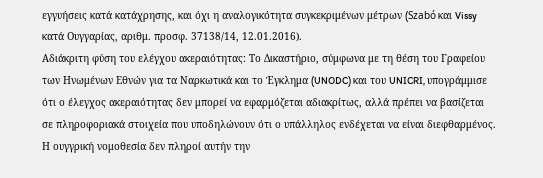εγγυήσεις κατά κατάχρησης, και όχι η αναλογικότητα συγκεκριμένων μέτρων (Szabó και Vissy κατά Ουγγαρίας, αριθμ. προσφ. 37138/14, 12.01.2016).
Αδιάκριτη φύση του ελέγχου ακεραιότητας: Το Δικαστήριο, σύμφωνα με τη θέση του Γραφείου των Ηνωμένων Εθνών για τα Ναρκωτικά και το Έγκλημα (UNODC) και του UNICRI, υπογράμμισε ότι ο έλεγχος ακεραιότητας δεν μπορεί να εφαρμόζεται αδιακρίτως, αλλά πρέπει να βασίζεται σε πληροφοριακά στοιχεία που υποδηλώνουν ότι ο υπάλληλος ενδέχεται να είναι διεφθαρμένος. Η ουγγρική νομοθεσία δεν πληροί αυτήν την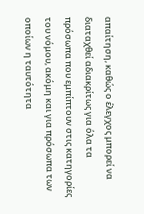απαίτηση, καθώς ο έλεγχος μπορεί να διαταχθεί αδιακρίτως για όλα τα πρόσωπα που εμπίπτουν στις κατηγορίες του νόμου, ακόμη και για πρόσωπα των οποίων η ταυτότητα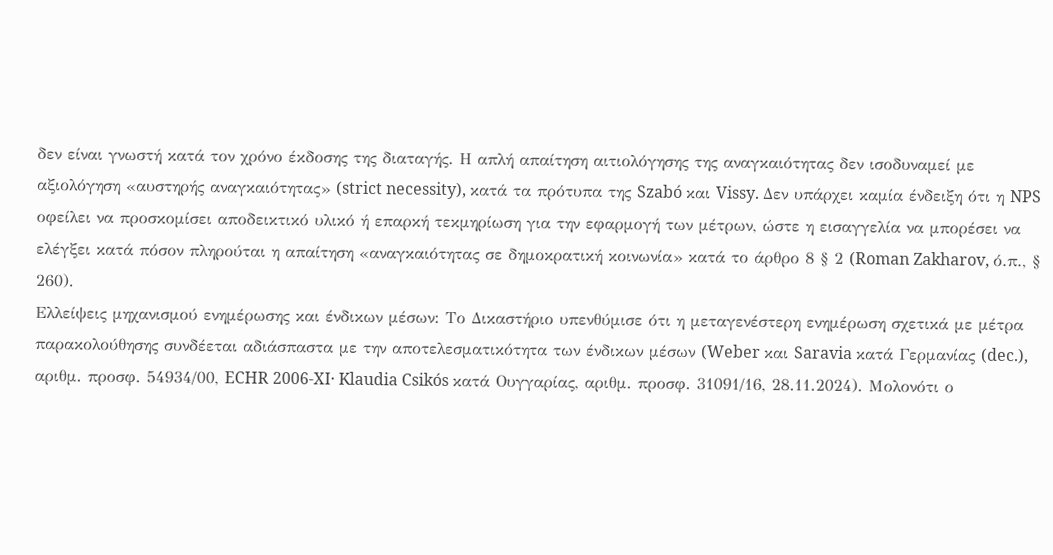δεν είναι γνωστή κατά τον χρόνο έκδοσης της διαταγής. Η απλή απαίτηση αιτιολόγησης της αναγκαιότητας δεν ισοδυναμεί με αξιολόγηση «αυστηρής αναγκαιότητας» (strict necessity), κατά τα πρότυπα της Szabó και Vissy. Δεν υπάρχει καμία ένδειξη ότι η NPS οφείλει να προσκομίσει αποδεικτικό υλικό ή επαρκή τεκμηρίωση για την εφαρμογή των μέτρων, ώστε η εισαγγελία να μπορέσει να ελέγξει κατά πόσον πληρούται η απαίτηση «αναγκαιότητας σε δημοκρατική κοινωνία» κατά το άρθρο 8 § 2 (Roman Zakharov, ό.π., § 260).
Ελλείψεις μηχανισμού ενημέρωσης και ένδικων μέσων: Το Δικαστήριο υπενθύμισε ότι η μεταγενέστερη ενημέρωση σχετικά με μέτρα παρακολούθησης συνδέεται αδιάσπαστα με την αποτελεσματικότητα των ένδικων μέσων (Weber και Saravia κατά Γερμανίας (dec.), αριθμ. προσφ. 54934/00, ECHR 2006-XI· Klaudia Csikós κατά Ουγγαρίας, αριθμ. προσφ. 31091/16, 28.11.2024). Μολονότι ο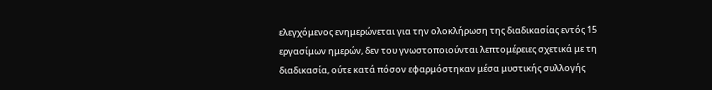ελεγχόμενος ενημερώνεται για την ολοκλήρωση της διαδικασίας εντός 15 εργασίμων ημερών, δεν του γνωστοποιούνται λεπτομέρειες σχετικά με τη διαδικασία, ούτε κατά πόσον εφαρμόστηκαν μέσα μυστικής συλλογής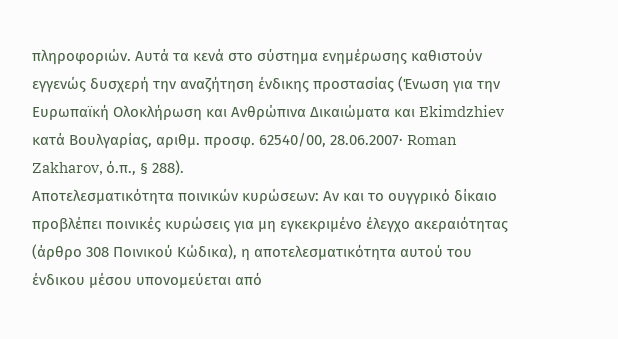πληροφοριών. Αυτά τα κενά στο σύστημα ενημέρωσης καθιστούν εγγενώς δυσχερή την αναζήτηση ένδικης προστασίας (Ένωση για την Ευρωπαϊκή Ολοκλήρωση και Ανθρώπινα Δικαιώματα και Ekimdzhiev κατά Βουλγαρίας, αριθμ. προσφ. 62540/00, 28.06.2007· Roman Zakharov, ό.π., § 288).
Αποτελεσματικότητα ποινικών κυρώσεων: Αν και το ουγγρικό δίκαιο προβλέπει ποινικές κυρώσεις για μη εγκεκριμένο έλεγχο ακεραιότητας (άρθρο 308 Ποινικού Κώδικα), η αποτελεσματικότητα αυτού του ένδικου μέσου υπονομεύεται από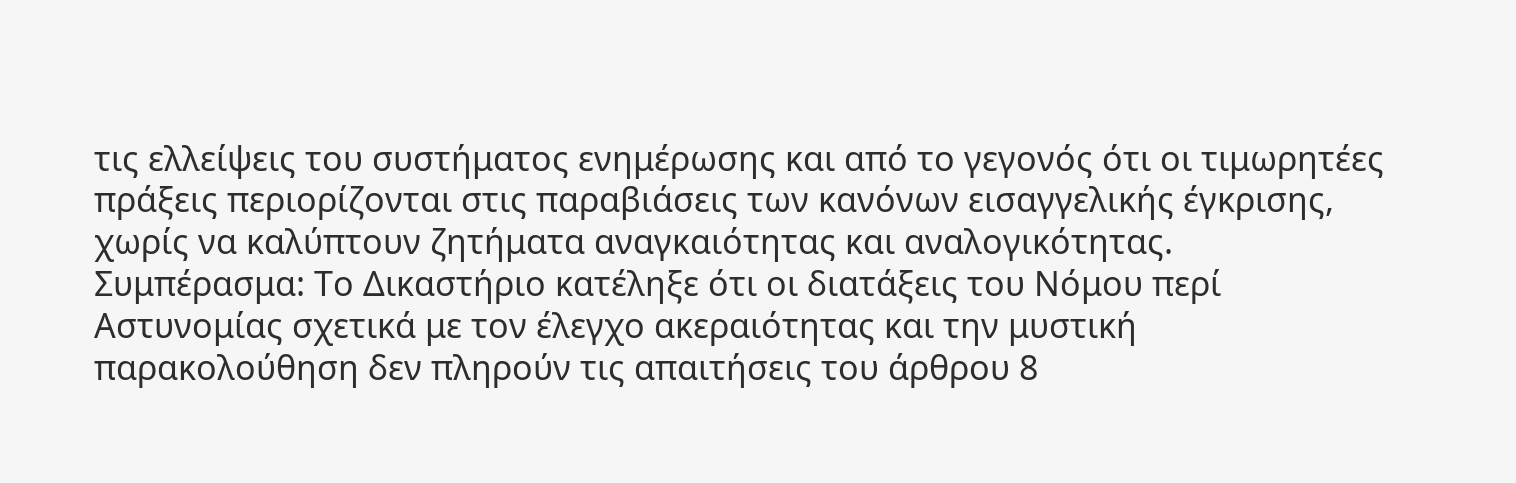τις ελλείψεις του συστήματος ενημέρωσης και από το γεγονός ότι οι τιμωρητέες πράξεις περιορίζονται στις παραβιάσεις των κανόνων εισαγγελικής έγκρισης, χωρίς να καλύπτουν ζητήματα αναγκαιότητας και αναλογικότητας.
Συμπέρασμα: Το Δικαστήριο κατέληξε ότι οι διατάξεις του Νόμου περί Αστυνομίας σχετικά με τον έλεγχο ακεραιότητας και την μυστική παρακολούθηση δεν πληρούν τις απαιτήσεις του άρθρου 8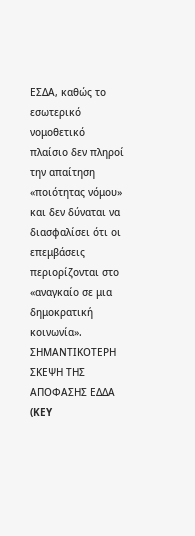ΕΣΔΑ, καθώς το εσωτερικό νομοθετικό πλαίσιο δεν πληροί την απαίτηση «ποιότητας νόμου» και δεν δύναται να διασφαλίσει ότι οι επεμβάσεις περιορίζονται στο «αναγκαίο σε μια δημοκρατική κοινωνία».
ΣΗΜΑΝΤΙΚΟΤΕΡΗ ΣΚΕΨΗ ΤΗΣ ΑΠΟΦΑΣΗΣ ΕΔΔΑ (KEY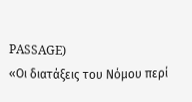PASSAGE)
«Οι διατάξεις του Νόμου περί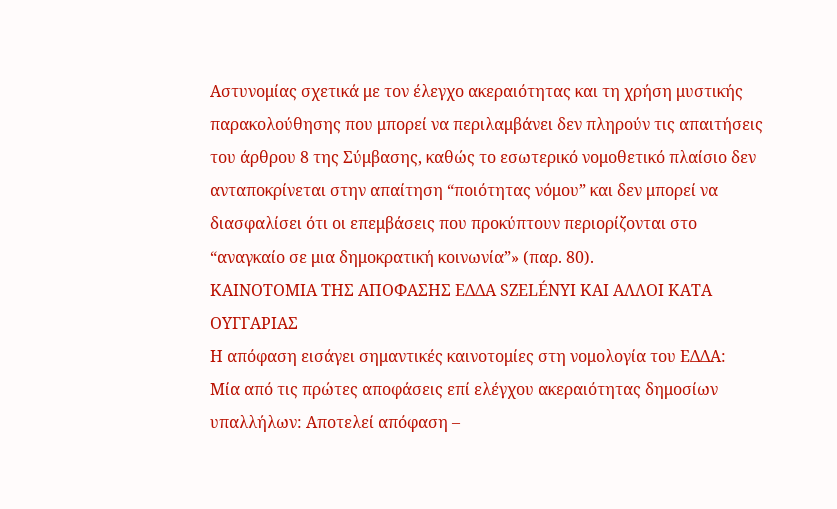Αστυνομίας σχετικά με τον έλεγχο ακεραιότητας και τη χρήση μυστικής παρακολούθησης που μπορεί να περιλαμβάνει δεν πληρούν τις απαιτήσεις του άρθρου 8 της Σύμβασης, καθώς το εσωτερικό νομοθετικό πλαίσιο δεν ανταποκρίνεται στην απαίτηση “ποιότητας νόμου” και δεν μπορεί να διασφαλίσει ότι οι επεμβάσεις που προκύπτουν περιορίζονται στο “αναγκαίο σε μια δημοκρατική κοινωνία”» (παρ. 80).
ΚΑΙΝΟΤΟΜΙΑ ΤΗΣ ΑΠΟΦΑΣΗΣ ΕΔΔΑ SZELÉNYI ΚΑΙ ΑΛΛΟΙ ΚΑΤΑ ΟΥΓΓΑΡΙΑΣ
Η απόφαση εισάγει σημαντικές καινοτομίες στη νομολογία του ΕΔΔΑ:
Μία από τις πρώτες αποφάσεις επί ελέγχου ακεραιότητας δημοσίων υπαλλήλων: Αποτελεί απόφαση –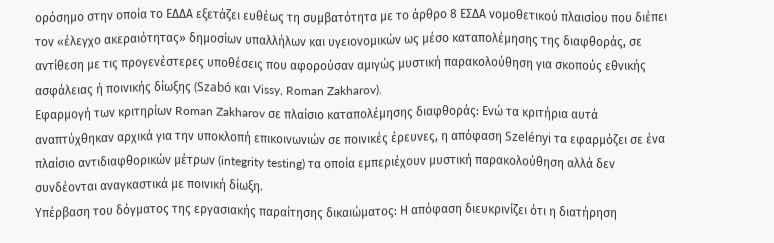ορόσημο στην οποία το ΕΔΔΑ εξετάζει ευθέως τη συμβατότητα με το άρθρο 8 ΕΣΔΑ νομοθετικού πλαισίου που διέπει τον «έλεγχο ακεραιότητας» δημοσίων υπαλλήλων και υγειονομικών ως μέσο καταπολέμησης της διαφθοράς, σε αντίθεση με τις προγενέστερες υποθέσεις που αφορούσαν αμιγώς μυστική παρακολούθηση για σκοπούς εθνικής ασφάλειας ή ποινικής δίωξης (Szabó και Vissy, Roman Zakharov).
Εφαρμογή των κριτηρίων Roman Zakharov σε πλαίσιο καταπολέμησης διαφθοράς: Ενώ τα κριτήρια αυτά αναπτύχθηκαν αρχικά για την υποκλοπή επικοινωνιών σε ποινικές έρευνες, η απόφαση Szelényi τα εφαρμόζει σε ένα πλαίσιο αντιδιαφθορικών μέτρων (integrity testing) τα οποία εμπεριέχουν μυστική παρακολούθηση αλλά δεν συνδέονται αναγκαστικά με ποινική δίωξη.
Υπέρβαση του δόγματος της εργασιακής παραίτησης δικαιώματος: Η απόφαση διευκρινίζει ότι η διατήρηση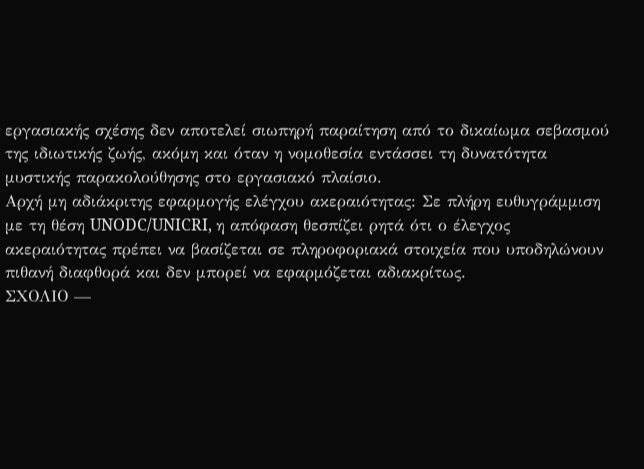εργασιακής σχέσης δεν αποτελεί σιωπηρή παραίτηση από το δικαίωμα σεβασμού της ιδιωτικής ζωής, ακόμη και όταν η νομοθεσία εντάσσει τη δυνατότητα μυστικής παρακολούθησης στο εργασιακό πλαίσιο.
Αρχή μη αδιάκριτης εφαρμογής ελέγχου ακεραιότητας: Σε πλήρη ευθυγράμμιση με τη θέση UNODC/UNICRI, η απόφαση θεσπίζει ρητά ότι ο έλεγχος ακεραιότητας πρέπει να βασίζεται σε πληροφοριακά στοιχεία που υποδηλώνουν πιθανή διαφθορά και δεν μπορεί να εφαρμόζεται αδιακρίτως.
ΣΧΟΛΙΟ —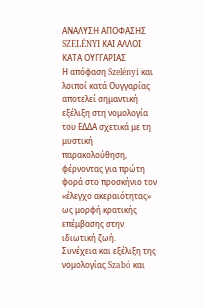ΑΝΑΛΥΣΗ ΑΠΟΦΑΣΗΣ SZELÉNYI ΚΑΙ ΑΛΛΟΙ ΚΑΤΑ ΟΥΓΓΑΡΙΑΣ
Η απόφαση Szelényi και λοιποί κατά Ουγγαρίας αποτελεί σημαντική εξέλιξη στη νομολογία του ΕΔΔΑ σχετικά με τη μυστική παρακολούθηση, φέρνοντας για πρώτη φορά στο προσκήνιο τον «έλεγχο ακεραιότητας» ως μορφή κρατικής επέμβασης στην ιδιωτική ζωή.
Συνέχεια και εξέλιξη της νομολογίας Szabó και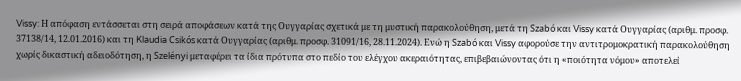Vissy: Η απόφαση εντάσσεται στη σειρά αποφάσεων κατά της Ουγγαρίας σχετικά με τη μυστική παρακολούθηση, μετά τη Szabó και Vissy κατά Ουγγαρίας (αριθμ. προσφ. 37138/14, 12.01.2016) και τη Klaudia Csikós κατά Ουγγαρίας (αριθμ. προσφ. 31091/16, 28.11.2024). Ενώ η Szabó και Vissy αφορούσε την αντιτρομοκρατική παρακολούθηση χωρίς δικαστική αδειοδότηση, η Szelényi μεταφέρει τα ίδια πρότυπα στο πεδίο του ελέγχου ακεραιότητας, επιβεβαιώνοντας ότι η «ποιότητα νόμου» αποτελεί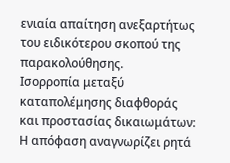ενιαία απαίτηση ανεξαρτήτως του ειδικότερου σκοπού της παρακολούθησης.
Ισορροπία μεταξύ καταπολέμησης διαφθοράς και προστασίας δικαιωμάτων: Η απόφαση αναγνωρίζει ρητά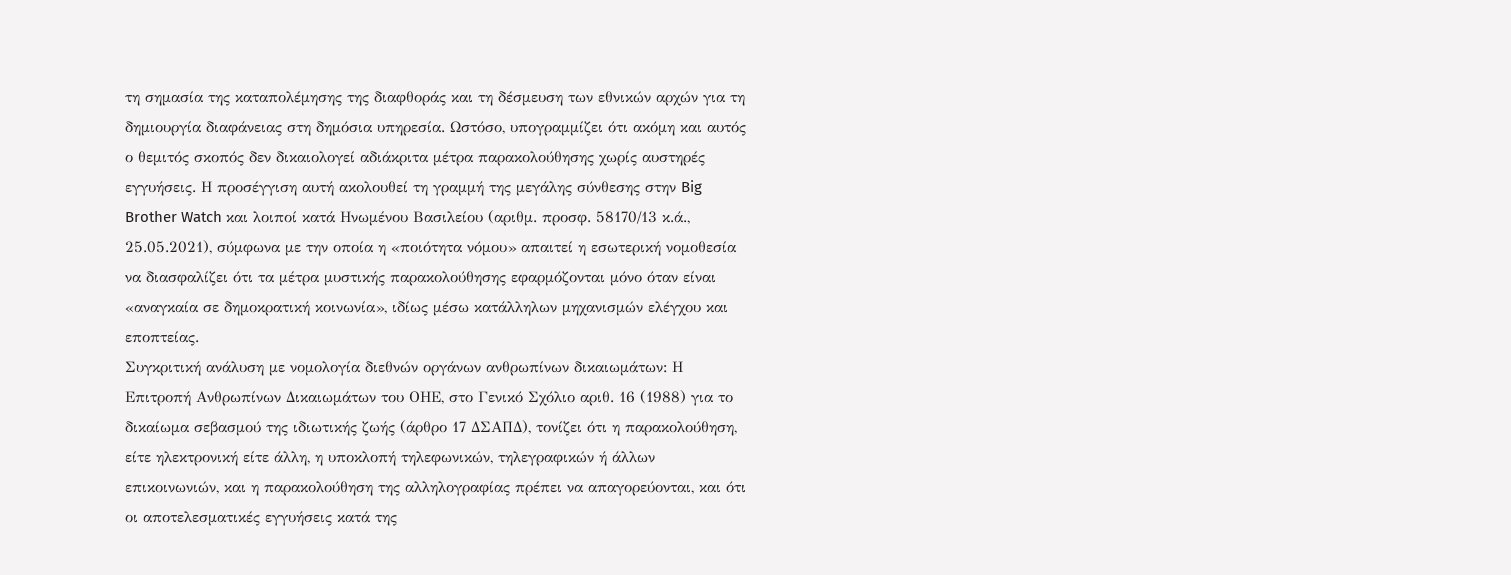τη σημασία της καταπολέμησης της διαφθοράς και τη δέσμευση των εθνικών αρχών για τη δημιουργία διαφάνειας στη δημόσια υπηρεσία. Ωστόσο, υπογραμμίζει ότι ακόμη και αυτός ο θεμιτός σκοπός δεν δικαιολογεί αδιάκριτα μέτρα παρακολούθησης χωρίς αυστηρές εγγυήσεις. Η προσέγγιση αυτή ακολουθεί τη γραμμή της μεγάλης σύνθεσης στην Big Brother Watch και λοιποί κατά Ηνωμένου Βασιλείου (αριθμ. προσφ. 58170/13 κ.ά., 25.05.2021), σύμφωνα με την οποία η «ποιότητα νόμου» απαιτεί η εσωτερική νομοθεσία να διασφαλίζει ότι τα μέτρα μυστικής παρακολούθησης εφαρμόζονται μόνο όταν είναι «αναγκαία σε δημοκρατική κοινωνία», ιδίως μέσω κατάλληλων μηχανισμών ελέγχου και εποπτείας.
Συγκριτική ανάλυση με νομολογία διεθνών οργάνων ανθρωπίνων δικαιωμάτων: Η Επιτροπή Ανθρωπίνων Δικαιωμάτων του ΟΗΕ, στο Γενικό Σχόλιο αριθ. 16 (1988) για το δικαίωμα σεβασμού της ιδιωτικής ζωής (άρθρο 17 ΔΣΑΠΔ), τονίζει ότι η παρακολούθηση, είτε ηλεκτρονική είτε άλλη, η υποκλοπή τηλεφωνικών, τηλεγραφικών ή άλλων επικοινωνιών, και η παρακολούθηση της αλληλογραφίας πρέπει να απαγορεύονται, και ότι οι αποτελεσματικές εγγυήσεις κατά της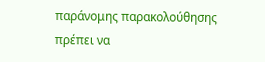παράνομης παρακολούθησης πρέπει να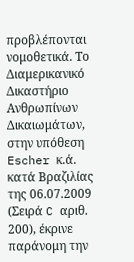προβλέπονται νομοθετικά. Το Διαμερικανικό Δικαστήριο Ανθρωπίνων Δικαιωμάτων, στην υπόθεση Escher κ.ά. κατά Βραζιλίας της 06.07.2009 (Σειρά C αριθ. 200), έκρινε παράνομη την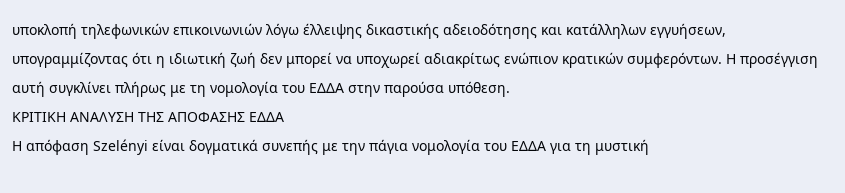υποκλοπή τηλεφωνικών επικοινωνιών λόγω έλλειψης δικαστικής αδειοδότησης και κατάλληλων εγγυήσεων, υπογραμμίζοντας ότι η ιδιωτική ζωή δεν μπορεί να υποχωρεί αδιακρίτως ενώπιον κρατικών συμφερόντων. Η προσέγγιση αυτή συγκλίνει πλήρως με τη νομολογία του ΕΔΔΑ στην παρούσα υπόθεση.
ΚΡΙΤΙΚΗ ΑΝΑΛΥΣΗ ΤΗΣ ΑΠΟΦΑΣΗΣ ΕΔΔΑ
Η απόφαση Szelényi είναι δογματικά συνεπής με την πάγια νομολογία του ΕΔΔΑ για τη μυστική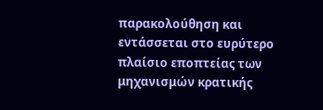παρακολούθηση και εντάσσεται στο ευρύτερο πλαίσιο εποπτείας των μηχανισμών κρατικής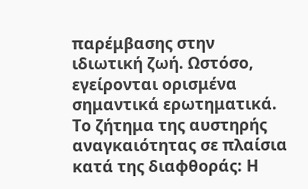παρέμβασης στην ιδιωτική ζωή. Ωστόσο, εγείρονται ορισμένα σημαντικά ερωτηματικά.
Το ζήτημα της αυστηρής αναγκαιότητας σε πλαίσια κατά της διαφθοράς: Η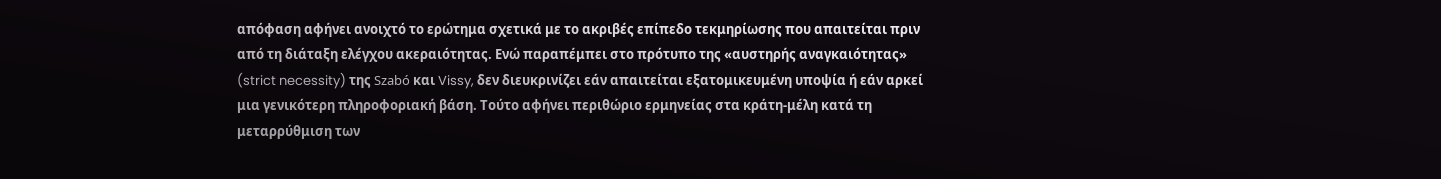απόφαση αφήνει ανοιχτό το ερώτημα σχετικά με το ακριβές επίπεδο τεκμηρίωσης που απαιτείται πριν από τη διάταξη ελέγχου ακεραιότητας. Ενώ παραπέμπει στο πρότυπο της «αυστηρής αναγκαιότητας» (strict necessity) της Szabó και Vissy, δεν διευκρινίζει εάν απαιτείται εξατομικευμένη υποψία ή εάν αρκεί μια γενικότερη πληροφοριακή βάση. Τούτο αφήνει περιθώριο ερμηνείας στα κράτη-μέλη κατά τη μεταρρύθμιση των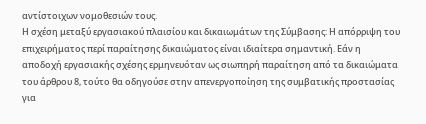αντίστοιχων νομοθεσιών τους.
Η σχέση μεταξύ εργασιακού πλαισίου και δικαιωμάτων της Σύμβασης: Η απόρριψη του επιχειρήματος περί παραίτησης δικαιώματος είναι ιδιαίτερα σημαντική. Εάν η αποδοχή εργασιακής σχέσης ερμηνευόταν ως σιωπηρή παραίτηση από τα δικαιώματα του άρθρου 8, τούτο θα οδηγούσε στην απενεργοποίηση της συμβατικής προστασίας για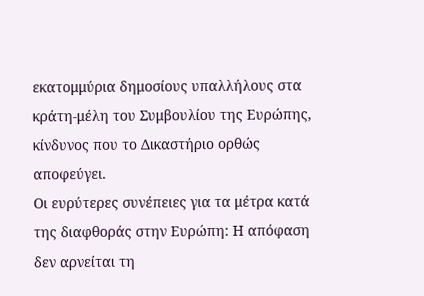εκατομμύρια δημοσίους υπαλλήλους στα κράτη-μέλη του Συμβουλίου της Ευρώπης, κίνδυνος που το Δικαστήριο ορθώς αποφεύγει.
Οι ευρύτερες συνέπειες για τα μέτρα κατά της διαφθοράς στην Ευρώπη: Η απόφαση δεν αρνείται τη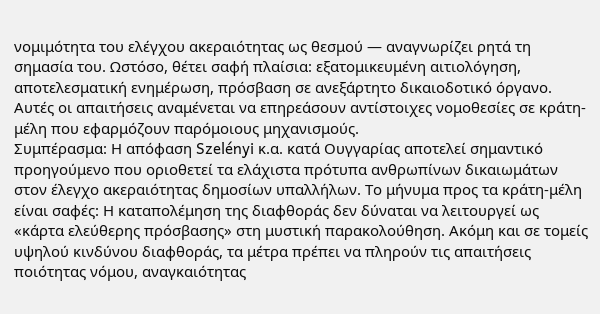νομιμότητα του ελέγχου ακεραιότητας ως θεσμού — αναγνωρίζει ρητά τη σημασία του. Ωστόσο, θέτει σαφή πλαίσια: εξατομικευμένη αιτιολόγηση, αποτελεσματική ενημέρωση, πρόσβαση σε ανεξάρτητο δικαιοδοτικό όργανο. Αυτές οι απαιτήσεις αναμένεται να επηρεάσουν αντίστοιχες νομοθεσίες σε κράτη-μέλη που εφαρμόζουν παρόμοιους μηχανισμούς.
Συμπέρασμα: Η απόφαση Szelényi κ.α. κατά Ουγγαρίας αποτελεί σημαντικό προηγούμενο που οριοθετεί τα ελάχιστα πρότυπα ανθρωπίνων δικαιωμάτων στον έλεγχο ακεραιότητας δημοσίων υπαλλήλων. Το μήνυμα προς τα κράτη-μέλη είναι σαφές: Η καταπολέμηση της διαφθοράς δεν δύναται να λειτουργεί ως «κάρτα ελεύθερης πρόσβασης» στη μυστική παρακολούθηση. Ακόμη και σε τομείς υψηλού κινδύνου διαφθοράς, τα μέτρα πρέπει να πληρούν τις απαιτήσεις ποιότητας νόμου, αναγκαιότητας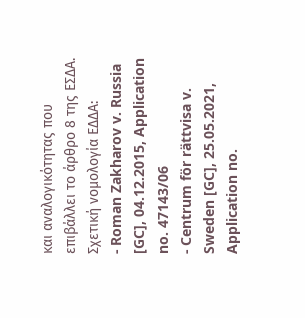και αναλογικότητας που επιβάλλει το άρθρο 8 της ΕΣΔΑ.
Σχετική νομολογία ΕΔΔΑ:
- Roman Zakharov v. Russia [GC], 04.12.2015, Application no. 47143/06
- Centrum för rättvisa v. Sweden [GC], 25.05.2021, Application no.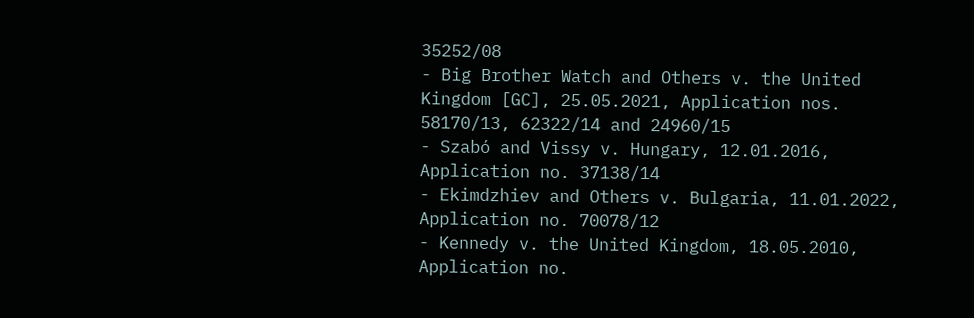35252/08
- Big Brother Watch and Others v. the United Kingdom [GC], 25.05.2021, Application nos. 58170/13, 62322/14 and 24960/15
- Szabó and Vissy v. Hungary, 12.01.2016, Application no. 37138/14
- Ekimdzhiev and Others v. Bulgaria, 11.01.2022, Application no. 70078/12
- Kennedy v. the United Kingdom, 18.05.2010, Application no.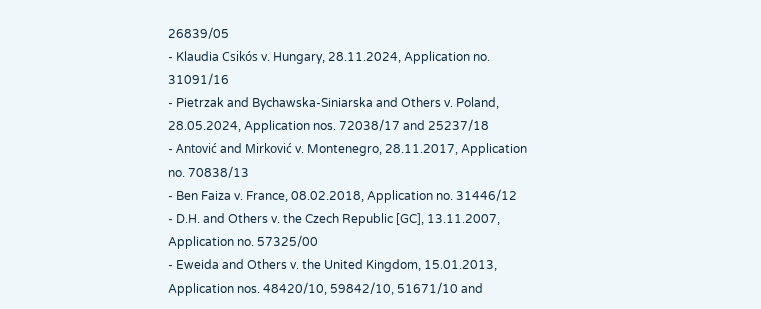26839/05
- Klaudia Csikós v. Hungary, 28.11.2024, Application no. 31091/16
- Pietrzak and Bychawska-Siniarska and Others v. Poland, 28.05.2024, Application nos. 72038/17 and 25237/18
- Antović and Mirković v. Montenegro, 28.11.2017, Application no. 70838/13
- Ben Faiza v. France, 08.02.2018, Application no. 31446/12
- D.H. and Others v. the Czech Republic [GC], 13.11.2007, Application no. 57325/00
- Eweida and Others v. the United Kingdom, 15.01.2013, Application nos. 48420/10, 59842/10, 51671/10 and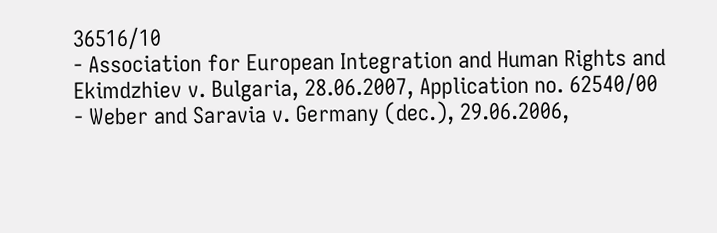36516/10
- Association for European Integration and Human Rights and Ekimdzhiev v. Bulgaria, 28.06.2007, Application no. 62540/00
- Weber and Saravia v. Germany (dec.), 29.06.2006,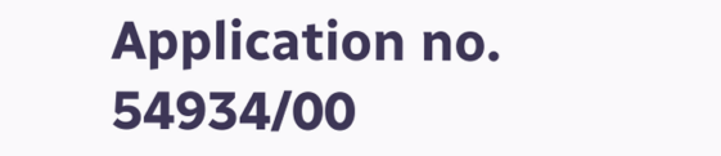Application no. 54934/00